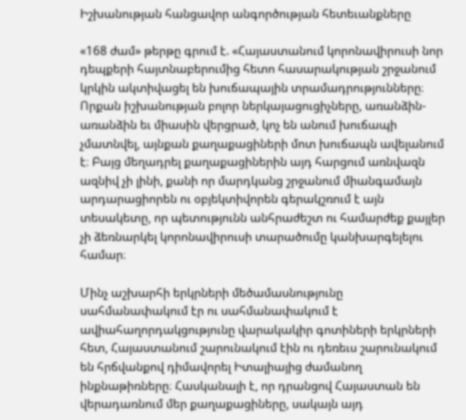Իշխանության հանցավոր անգործության հետեւանքները

«168 ժամ» թերթը գրում է. «Հայաստանում կորոնավիրուսի նոր դեպքերի հայտնաբերումից հետո հասարակության շրջանում կրկին ակտիվացել են խուճապային տրամադրությունները։ Որքան իշխանության բոլոր ներկայացուցիչները, առանձին-առանձին եւ միասին վերցրած, կոչ են անում խուճապի չմատնվել, այնքան քաղաքացիների մոտ խուճապն ավելանում է։ Բայց մեղադրել քաղաքացիներին այդ հարցում առնվազն ազնիվ չի լինի, քանի որ մարդկանց շրջանում միանգամայն արդարացիորեն ու օբյեկտիվորեն գերակշռում է այն տեսակետը, որ պետությունն անհրաժեշտ ու համարժեք քայլեր չի ձեռնարկել կորոնավիրուսի տարածումը կանխարգելելու համար։

Մինչ աշխարհի երկրների մեծամասնությունը սահմանափակում էր ու սահմանափակում է ավիահաղորդակցությունը վարակակիր գոտիների երկրների հետ, Հայաստանում շարունակում էին ու դեռեւս շարունակում են հրճվանքով դիմավորել Իտալիայից ժամանող ինքնաթիռները։ Հասկանալի է, որ դրանցով Հայաստան են վերադառնում մեր քաղաքացիները, սակայն այդ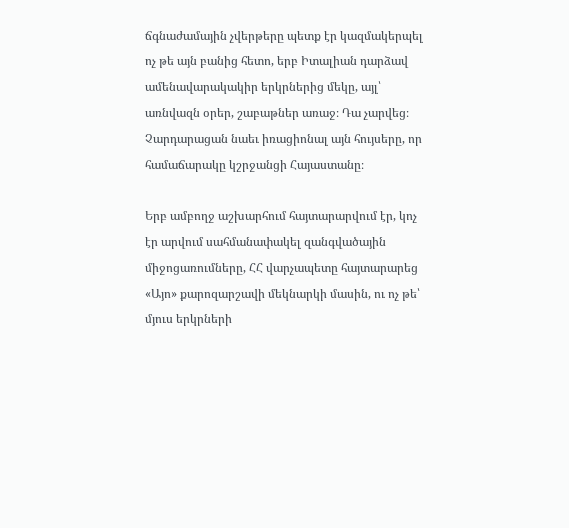ճգնաժամային չվերթերը պետք էր կազմակերպել ոչ թե այն բանից հետո, երբ Իտալիան դարձավ ամենավարակակիր երկրներից մեկը, այլ՝ առնվազն օրեր, շաբաթներ առաջ։ Դա չարվեց։ Չարդարացան նաեւ իռացիոնալ այն հույսերը, որ համաճարակը կշրջանցի Հայաստանը։

Երբ ամբողջ աշխարհում հայտարարվում էր, կոչ էր արվում սահմանափակել զանգվածային միջոցառումները, ՀՀ վարչապետը հայտարարեց «Այո» քարոզարշավի մեկնարկի մասին, ու ոչ թե՝ մյուս երկրների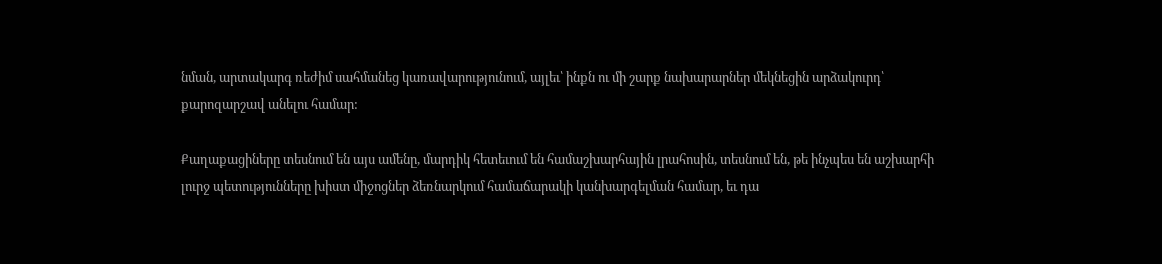նման, արտակարգ ռեժիմ սահմանեց կառավարությունում, այլեւ՝ ինքն ու մի շարք նախարարներ մեկնեցին արձակուրդ՝ քարոզարշավ անելու համար:

Քաղաքացիները տեսնում են այս ամենը, մարդիկ հետեւում են համաշխարհային լրահոսին, տեսնում են, թե ինչպես են աշխարհի լուրջ պետությունները խիստ միջոցներ ձեռնարկում համաճարակի կանխարգելման համար, եւ դա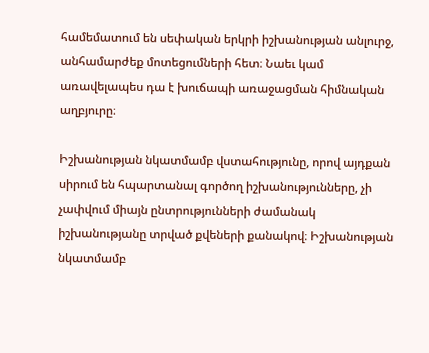համեմատում են սեփական երկրի իշխանության անլուրջ, անհամարժեք մոտեցումների հետ։ Նաեւ կամ առավելապես դա է խուճապի առաջացման հիմնական աղբյուրը։

Իշխանության նկատմամբ վստահությունը, որով այդքան սիրում են հպարտանալ գործող իշխանությունները, չի չափվում միայն ընտրությունների ժամանակ իշխանությանը տրված քվեների քանակով։ Իշխանության նկատմամբ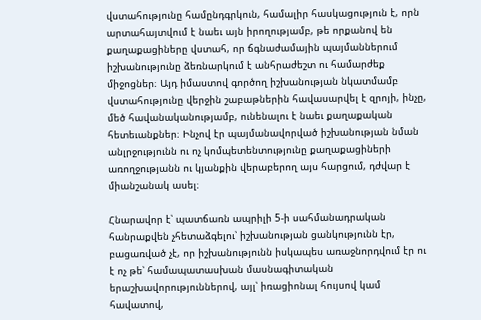վստահությունը համընդգրկուն, համալիր հասկացություն է, որն արտահայտվում է նաեւ այն իրողությամբ, թե որքանով են քաղաքացիները վստահ, որ ճգնաժամային պայմաններում իշխանությունը ձեռնարկում է անհրաժեշտ ու համարժեք միջոցներ։ Այդ իմաստով գործող իշխանության նկատմամբ վստահությունը վերջին շաբաթներին հավասարվել է զրոյի, ինչը, մեծ հավանականությամբ, ունենալու է նաեւ քաղաքական հետեւանքներ։ Ինչով էր պայմանավորված իշխանության նման անլրջությունն ու ոչ կոմպետենտությունը քաղաքացիների առողջությանն ու կյանքին վերաբերող այս հարցում, դժվար է միանշանակ ասել։

Հնարավոր է՝ պատճառն ապրիլի 5-ի սահմանադրական հանրաքվեն չհետաձգելու՝ իշխանության ցանկությունն էր, բացառված չէ, որ իշխանությունն իսկապես առաջնորդվում էր ու է ոչ թե՝ համապատասխան մասնագիտական երաշխավորություններով, այլ՝ իռացիոնալ հույսով կամ հավատով,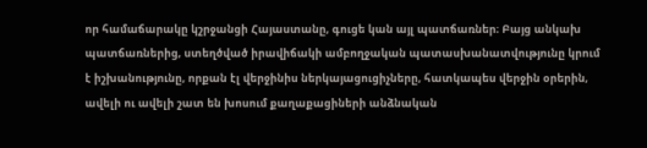որ համաճարակը կշրջանցի Հայաստանը, գուցե կան այլ պատճառներ։ Բայց անկախ պատճառներից, ստեղծված իրավիճակի ամբողջական պատասխանատվությունը կրում է իշխանությունը, որքան էլ վերջինիս ներկայացուցիչները, հատկապես վերջին օրերին, ավելի ու ավելի շատ են խոսում քաղաքացիների անձնական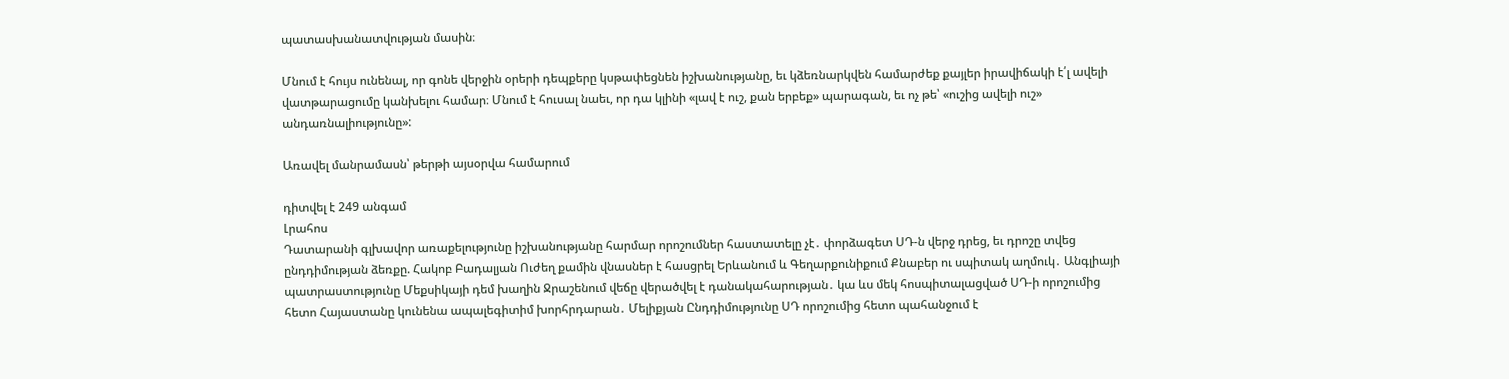պատասխանատվության մասին։

Մնում է հույս ունենալ, որ գոնե վերջին օրերի դեպքերը կսթափեցնեն իշխանությանը, եւ կձեռնարկվեն համարժեք քայլեր իրավիճակի է՛լ ավելի վատթարացումը կանխելու համար։ Մնում է հուսալ նաեւ, որ դա կլինի «լավ է ուշ, քան երբեք» պարագան, եւ ոչ թե՝ «ուշից ավելի ուշ» անդառնալիությունը»:

Առավել մանրամասն՝ թերթի այսօրվա համարում

դիտվել է 249 անգամ
Լրահոս
Դատարանի գլխավոր առաքելությունը իշխանությանը հարմար որոշումներ հաստատելը չէ․ փորձագետ ՍԴ-ն վերջ դրեց, եւ դրոշը տվեց ընդդիմության ձեռքը. Հակոբ Բադալյան Ուժեղ քամին վնասներ է հասցրել Երևանում և Գեղարքունիքում Քնաբեր ու սպիտակ աղմուկ․ Անգլիայի պատրաստությունը Մեքսիկայի դեմ խաղին Ջրաշենում վեճը վերածվել է դանակահարության․ կա ևս մեկ հոսպիտալացված ՍԴ-ի որոշումից հետո Հայաստանը կունենա ապալեգիտիմ խորհրդարան․ Մելիքյան Ընդդիմությունը ՍԴ որոշումից հետո պահանջում է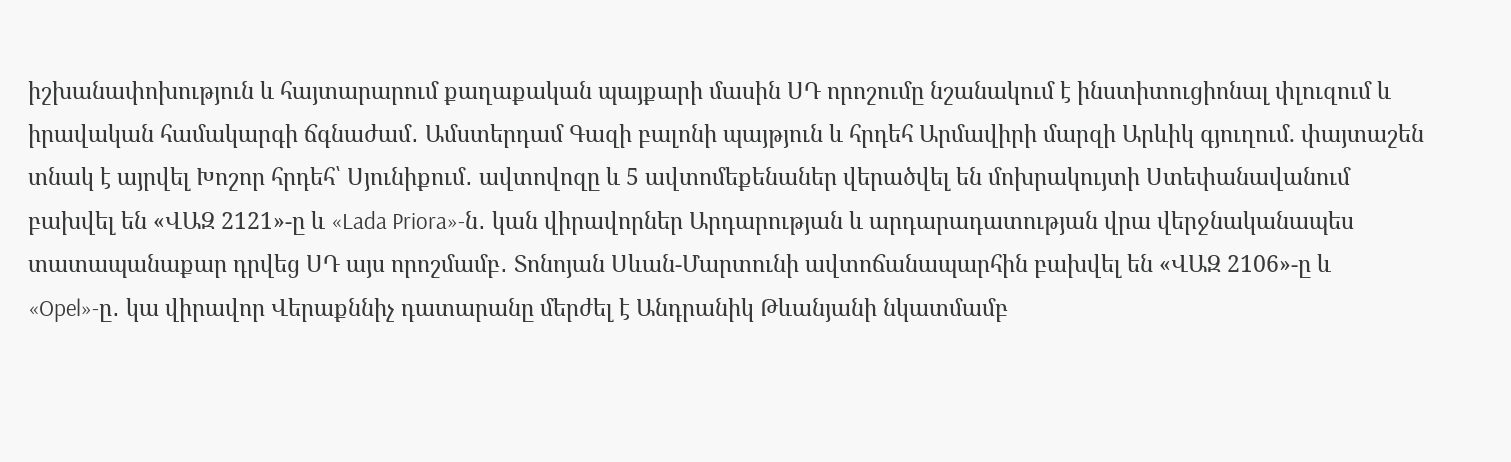իշխանափոխություն և հայտարարում քաղաքական պայքարի մասին ՍԴ որոշումը նշանակում է ինստիտուցիոնալ փլուզում և իրավական համակարգի ճգնաժամ․ Ամստերդամ Գազի բալոնի պայթյուն և հրդեհ Արմավիրի մարզի Արևիկ գյուղում. փայտաշեն տնակ է այրվել Խոշոր հրդեհ՝ Սյունիքում․ ավտովոզը և 5 ավտոմեքենաներ վերածվել են մոխրակույտի Ստեփանավանում բախվել են «ՎԱԶ 2121»-ը և «Lada Priora»-ն․ կան վիրավորներ Արդարության և արդարադատության վրա վերջնականապես տատապանաքար դրվեց ՍԴ այս որոշմամբ․ Տոնոյան Սևան-Մարտունի ավտոճանապարհին բախվել են «ՎԱԶ 2106»-ը և «Opel»-ը․ կա վիրավոր Վերաքննիչ դատարանը մերժել է Անդրանիկ Թևանյանի նկատմամբ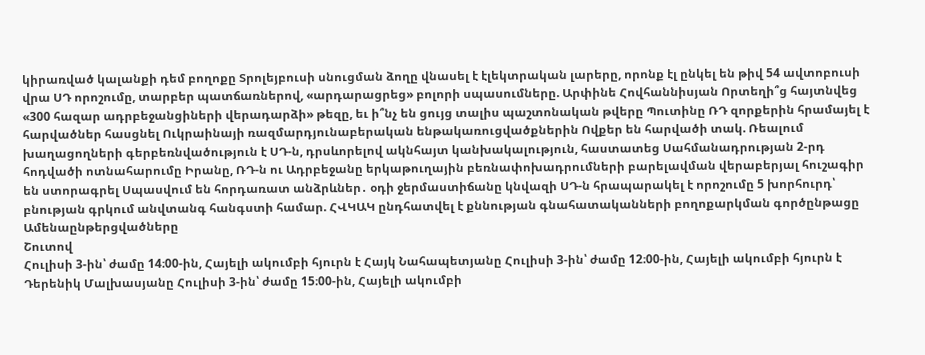կիրառված կալանքի դեմ բողոքը Տրոլեյբուսի սնուցման ձողը վնասել է էլեկտրական լարերը, որոնք էլ ընկել են թիվ 54 ավտոբուսի վրա ՍԴ որոշումը, տարբեր պատճառներով, «արդարացրեց» բոլորի սպասումները. Արփինե Հովհաննիսյան Որտեղի՞ց հայտնվեց «300 հազար ադրբեջանցիների վերադարձի» թեզը, եւ ի՞նչ են ցույց տալիս պաշտոնական թվերը Պուտինը ՌԴ զորքերին հրամայել է հարվածներ հասցնել Ուկրաինայի ռազմարդյունաբերական ենթակառուցվածքներին Ովքեր են հարվածի տակ. Ռեալում խաղացողների գերբեռնվածություն է ՍԴ-ն, դրսևորելով ակնհայտ կանխակալություն, հաստատեց Սահմանադրության 2-րդ հոդվածի ոտնահարումը Իրանը, ՌԴ-ն ու Ադրբեջանը երկաթուղային բեռնափոխադրումների բարելավման վերաբերյալ հուշագիր են ստորագրել Սպասվում են հորդառատ անձրևներ․ օդի ջերմաստիճանը կնվազի ՍԴ-ն հրապարակել է որոշումը 5 խորհուրդ՝ բնության գրկում անվտանգ հանգստի համար. ՀՎԿԱԿ ընդհատվել է քննության գնահատականների բողոքարկման գործընթացը
Ամենաընթերցվածները
Շուտով
Հուլիսի 3-ին՝ ժամը 14։00-ին, Հայելի ակումբի հյուրն է Հայկ Նահապետյանը Հուլիսի 3-ին՝ ժամը 12։00-ին, Հայելի ակումբի հյուրն է Դերենիկ Մալխասյանը Հուլիսի 3-ին՝ ժամը 15։00-ին, Հայելի ակումբի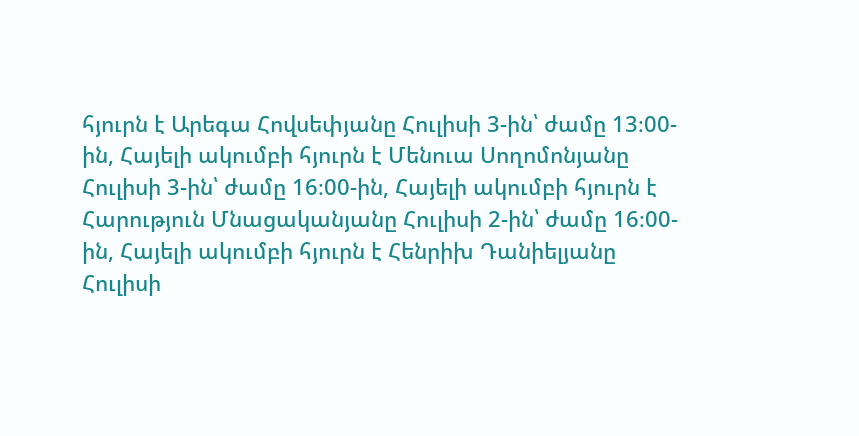հյուրն է Արեգա Հովսեփյանը Հուլիսի 3-ին՝ ժամը 13։00-ին, Հայելի ակումբի հյուրն է Մենուա Սողոմոնյանը Հուլիսի 3-ին՝ ժամը 16։00-ին, Հայելի ակումբի հյուրն է Հարություն Մնացականյանը Հուլիսի 2-ին՝ ժամը 16։00-ին, Հայելի ակումբի հյուրն է Հենրիխ Դանիելյանը Հուլիսի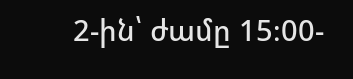2-ին՝ ժամը 15։00-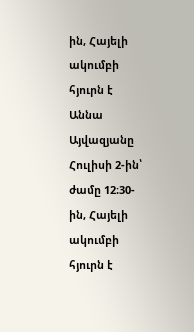ին, Հայելի ակումբի հյուրն է Աննա Այվազյանը Հուլիսի 2-ին՝ ժամը 12։30-ին, Հայելի ակումբի հյուրն է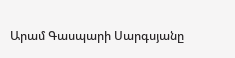Արամ Գասպարի Սարգսյանը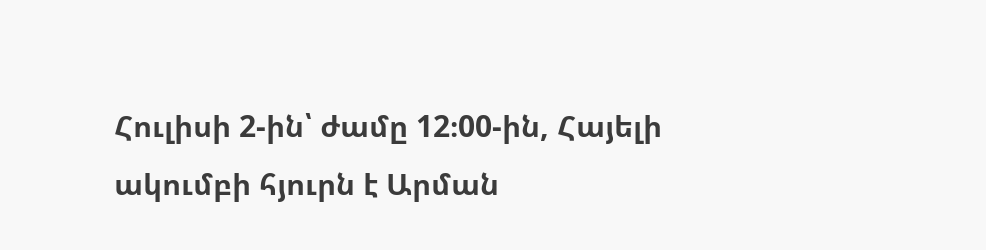Հուլիսի 2-ին՝ ժամը 12։00-ին, Հայելի ակումբի հյուրն է Արման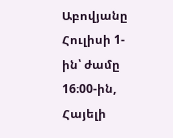Աբովյանը Հուլիսի 1-ին՝ ժամը 16։00-ին, Հայելի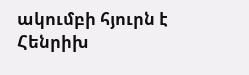ակումբի հյուրն է Հենրիխ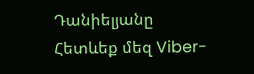Դանիելյանը
Հետևեք մեզ Viber-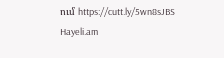ում https://cutt.ly/5wn8sJBS
Hayeli.am